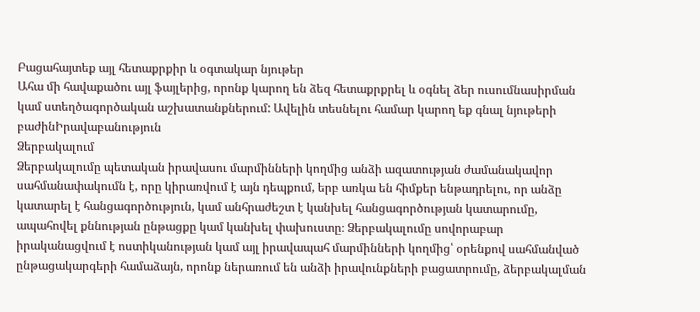Բացահայտեք այլ հետաքրքիր և օգտակար նյութեր
Ահա մի հավաքածու այլ ֆայլերից, որոնք կարող են ձեզ հետաքրքրել և օգնել ձեր ուսումնասիրման կամ ստեղծագործական աշխատանքներում: Ավելին տեսնելու համար կարող եք գնալ նյութերի բաժինԻրավաբանություն
Ձերբակալում
Ձերբակալումը պետական իրավասու մարմինների կողմից անձի ազատության ժամանակավոր սահմանափակումն է, որը կիրառվում է այն դեպքում, երբ առկա են հիմքեր ենթադրելու, որ անձը կատարել է հանցագործություն, կամ անհրաժեշտ է կանխել հանցագործության կատարումը, ապահովել քննության ընթացքը կամ կանխել փախուստը։ Ձերբակալումը սովորաբար իրականացվում է ոստիկանության կամ այլ իրավապահ մարմինների կողմից՝ օրենքով սահմանված ընթացակարգերի համաձայն, որոնք ներառում են անձի իրավունքների բացատրումը, ձերբակալման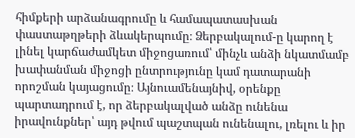հիմքերի արձանագրումը և համապատասխան փաստաթղթերի ձևակերպումը։ Ձերբակալում-ը կարող է լինել կարճաժամկետ միջոցառում՝ մինչև անձի նկատմամբ խափանման միջոցի ընտրությունը կամ դատարանի որոշման կայացումը։ Այնուամենայնիվ, օրենքը պարտադրում է, որ ձերբակալված անձը ունենա իրավունքներ՝ այդ թվում պաշտպան ունենալու, լռելու և իր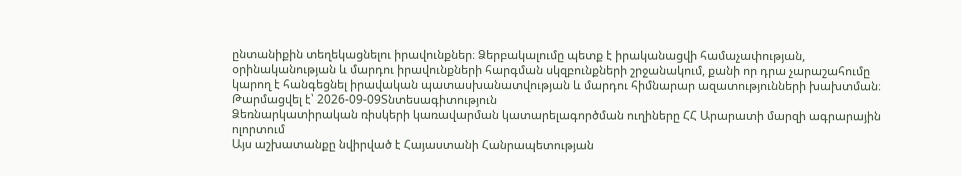ընտանիքին տեղեկացնելու իրավունքներ։ Ձերբակալումը պետք է իրականացվի համաչափության, օրինականության և մարդու իրավունքների հարգման սկզբունքների շրջանակում, քանի որ դրա չարաշահումը կարող է հանգեցնել իրավական պատասխանատվության և մարդու հիմնարար ազատությունների խախտման։
Թարմացվել է՝ 2026-09-09Տնտեսագիտություն
Ձեռնարկատիրական ռիսկերի կառավարման կատարելագործման ուղիները ՀՀ Արարատի մարզի ագրարային ոլորտում
Այս աշխատանքը նվիրված է Հայաստանի Հանրապետության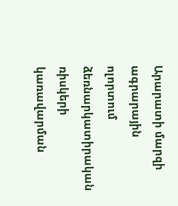Արարատի մարզի ագրարային ոլորտում ձեռնարկատիրական ռիսկերի կառավարման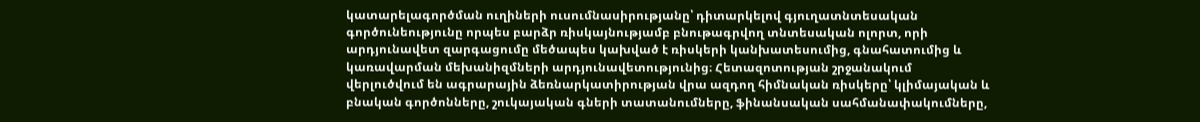կատարելագործման ուղիների ուսումնասիրությանը՝ դիտարկելով գյուղատնտեսական գործունեությունը որպես բարձր ռիսկայնությամբ բնութագրվող տնտեսական ոլորտ, որի արդյունավետ զարգացումը մեծապես կախված է ռիսկերի կանխատեսումից, գնահատումից և կառավարման մեխանիզմների արդյունավետությունից։ Հետազոտության շրջանակում վերլուծվում են ագրարային ձեռնարկատիրության վրա ազդող հիմնական ռիսկերը՝ կլիմայական և բնական գործոնները, շուկայական գների տատանումները, ֆինանսական սահմանափակումները,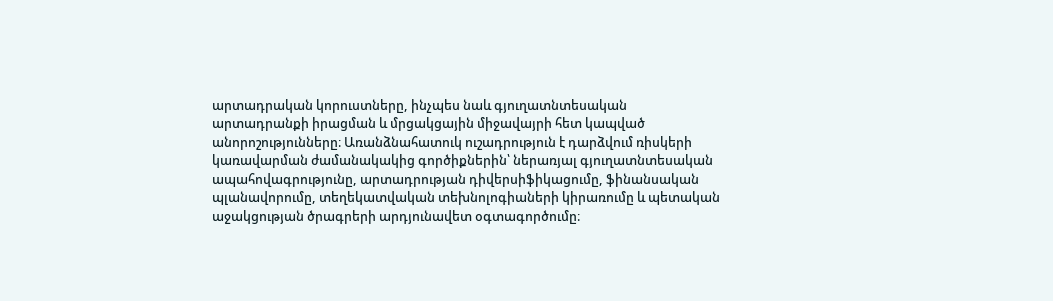արտադրական կորուստները, ինչպես նաև գյուղատնտեսական արտադրանքի իրացման և մրցակցային միջավայրի հետ կապված անորոշությունները։ Առանձնահատուկ ուշադրություն է դարձվում ռիսկերի կառավարման ժամանակակից գործիքներին՝ ներառյալ գյուղատնտեսական ապահովագրությունը, արտադրության դիվերսիֆիկացումը, ֆինանսական պլանավորումը, տեղեկատվական տեխնոլոգիաների կիրառումը և պետական աջակցության ծրագրերի արդյունավետ օգտագործումը։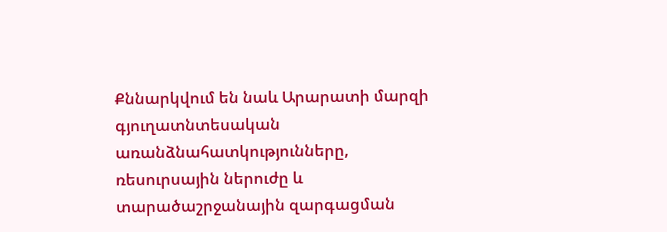Քննարկվում են նաև Արարատի մարզի գյուղատնտեսական առանձնահատկությունները, ռեսուրսային ներուժը և տարածաշրջանային զարգացման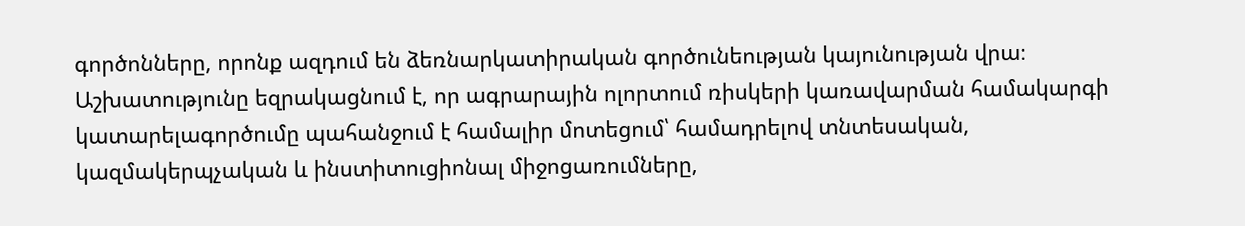գործոնները, որոնք ազդում են ձեռնարկատիրական գործունեության կայունության վրա։ Աշխատությունը եզրակացնում է, որ ագրարային ոլորտում ռիսկերի կառավարման համակարգի կատարելագործումը պահանջում է համալիր մոտեցում՝ համադրելով տնտեսական, կազմակերպչական և ինստիտուցիոնալ միջոցառումները,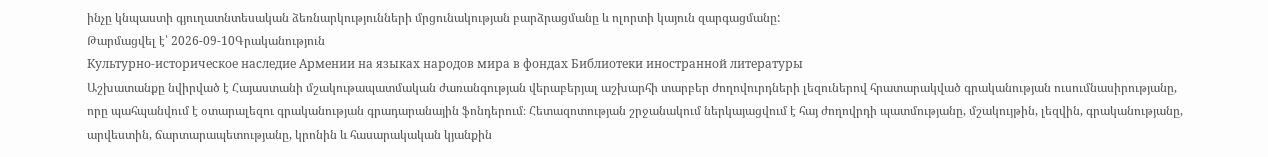ինչը կնպաստի գյուղատնտեսական ձեռնարկությունների մրցունակության բարձրացմանը և ոլորտի կայուն զարգացմանը:
Թարմացվել է՝ 2026-09-10Գրականություն
Культурно-историческое наследие Армении на языках народов мира в фондах Библиотеки иностранной литературы
Աշխատանքը նվիրված է Հայաստանի մշակութապատմական ժառանգության վերաբերյալ աշխարհի տարբեր ժողովուրդների լեզուներով հրատարակված գրականության ուսումնասիրությանը, որը պահպանվում է օտարալեզու գրականության գրադարանային ֆոնդերում։ Հետազոտության շրջանակում ներկայացվում է հայ ժողովրդի պատմությանը, մշակույթին, լեզվին, գրականությանը, արվեստին, ճարտարապետությանը, կրոնին և հասարակական կյանքին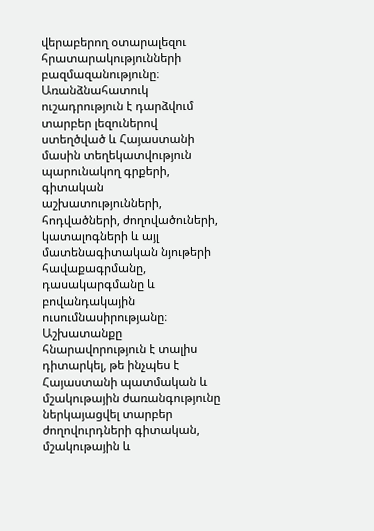վերաբերող օտարալեզու հրատարակությունների բազմազանությունը։ Առանձնահատուկ ուշադրություն է դարձվում տարբեր լեզուներով ստեղծված և Հայաստանի մասին տեղեկատվություն պարունակող գրքերի, գիտական աշխատությունների, հոդվածների, ժողովածուների, կատալոգների և այլ մատենագիտական նյութերի հավաքագրմանը, դասակարգմանը և բովանդակային ուսումնասիրությանը։ Աշխատանքը հնարավորություն է տալիս դիտարկել, թե ինչպես է Հայաստանի պատմական և մշակութային ժառանգությունը ներկայացվել տարբեր ժողովուրդների գիտական, մշակութային և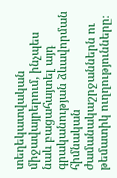տեղեկատվական միջավայրերում, ինչպես նաև բացահայտել այդ գրականության ձևավորման հիմնական ժամանակաշրջաններն ու թեմատիկ ուղղությունները։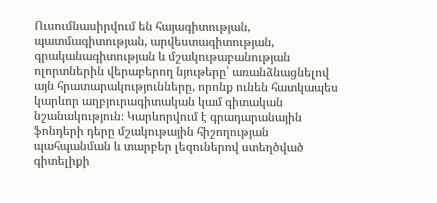Ուսումնասիրվում են հայագիտության, պատմագիտության, արվեստագիտության, գրականագիտության և մշակութաբանության ոլորտներին վերաբերող նյութերը՝ առանձնացնելով այն հրատարակությունները, որոնք ունեն հատկապես կարևոր աղբյուրագիտական կամ գիտական նշանակություն։ Կարևորվում է գրադարանային ֆոնդերի դերը մշակութային հիշողության պահպանման և տարբեր լեզուներով ստեղծված գիտելիքի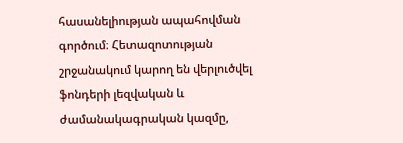հասանելիության ապահովման գործում։ Հետազոտության շրջանակում կարող են վերլուծվել ֆոնդերի լեզվական և ժամանակագրական կազմը,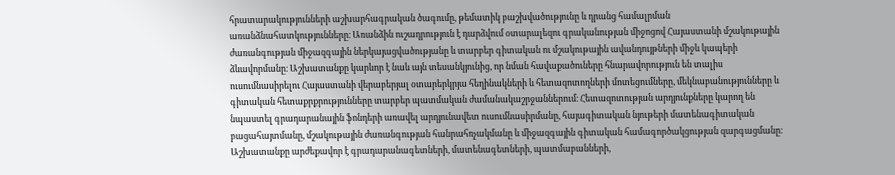հրատարակությունների աշխարհագրական ծագումը, թեմատիկ բաշխվածությունը և դրանց համալրման առանձնահատկությունները։ Առանձին ուշադրություն է դարձվում օտարալեզու գրականության միջոցով Հայաստանի մշակութային ժառանգության միջազգային ներկայացվածությանը և տարբեր գիտական ու մշակութային ավանդույթների միջև կապերի ձևավորմանը։ Աշխատանքը կարևոր է նաև այն տեսանկյունից, որ նման հավաքածուները հնարավորություն են տալիս ուսումնասիրելու Հայաստանի վերաբերյալ օտարերկրյա հեղինակների և հետազոտողների մոտեցումները, մեկնաբանությունները և գիտական հետաքրքրությունները տարբեր պատմական ժամանակաշրջաններում։ Հետազոտության արդյունքները կարող են նպաստել գրադարանային ֆոնդերի առավել արդյունավետ ուսումնասիրմանը, հայագիտական նյութերի մատենագիտական բացահայտմանը, մշակութային ժառանգության հանրահռչակմանը և միջազգային գիտական համագործակցության զարգացմանը։ Աշխատանքը արժեքավոր է գրադարանագետների, մատենագետների, պատմաբանների,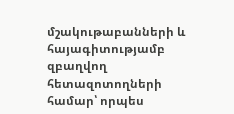մշակութաբանների և հայագիտությամբ զբաղվող հետազոտողների համար՝ որպես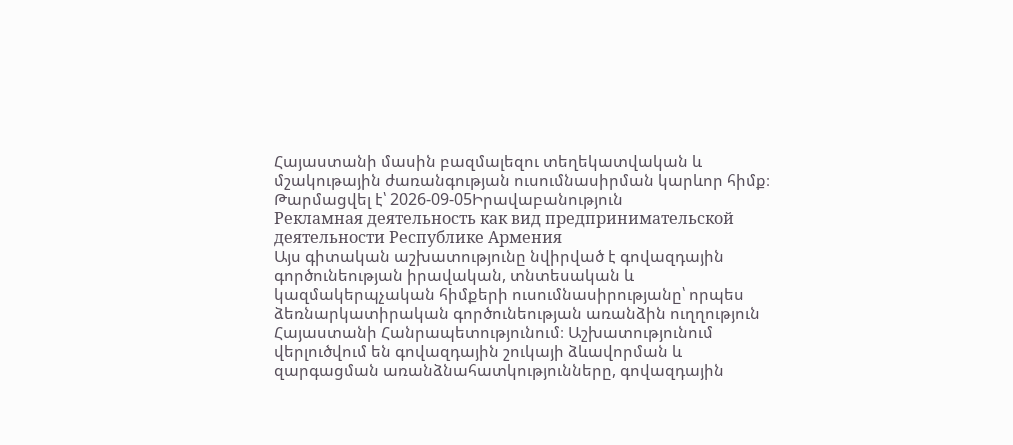Հայաստանի մասին բազմալեզու տեղեկատվական և մշակութային ժառանգության ուսումնասիրման կարևոր հիմք։
Թարմացվել է՝ 2026-09-05Իրավաբանություն
Рекламная деятельность как вид предпринимательской деятельности Республике Армения
Այս գիտական աշխատությունը նվիրված է գովազդային գործունեության իրավական, տնտեսական և կազմակերպչական հիմքերի ուսումնասիրությանը՝ որպես ձեռնարկատիրական գործունեության առանձին ուղղություն Հայաստանի Հանրապետությունում։ Աշխատությունում վերլուծվում են գովազդային շուկայի ձևավորման և զարգացման առանձնահատկությունները, գովազդային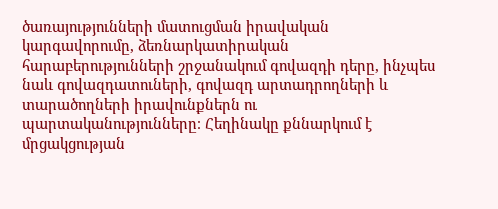ծառայությունների մատուցման իրավական կարգավորումը, ձեռնարկատիրական հարաբերությունների շրջանակում գովազդի դերը, ինչպես նաև գովազդատուների, գովազդ արտադրողների և տարածողների իրավունքներն ու պարտականությունները։ Հեղինակը քննարկում է մրցակցության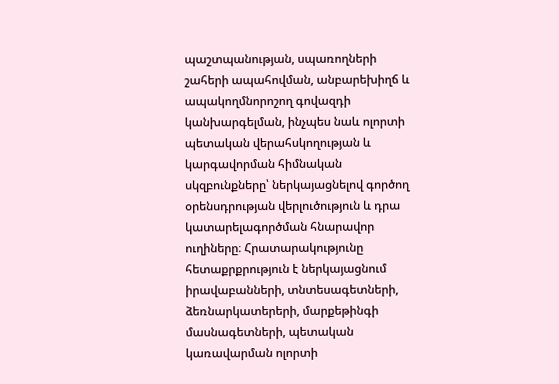պաշտպանության, սպառողների շահերի ապահովման, անբարեխիղճ և ապակողմնորոշող գովազդի կանխարգելման, ինչպես նաև ոլորտի պետական վերահսկողության և կարգավորման հիմնական սկզբունքները՝ ներկայացնելով գործող օրենսդրության վերլուծություն և դրա կատարելագործման հնարավոր ուղիները։ Հրատարակությունը հետաքրքրություն է ներկայացնում իրավաբանների, տնտեսագետների, ձեռնարկատերերի, մարքեթինգի մասնագետների, պետական կառավարման ոլորտի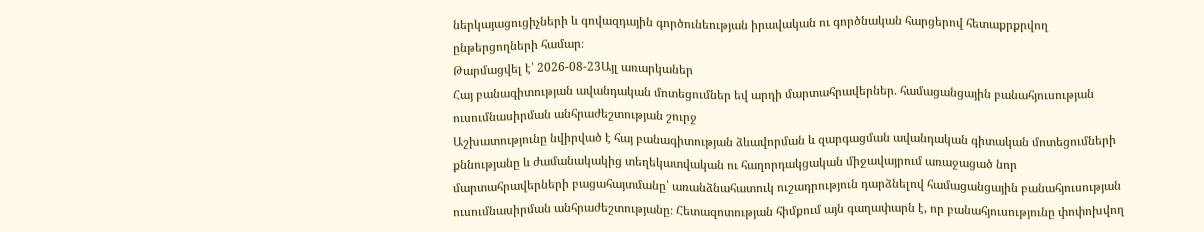ներկայացուցիչների և գովազդային գործունեության իրավական ու գործնական հարցերով հետաքրքրվող ընթերցողների համար։
Թարմացվել է՝ 2026-08-23Այլ առարկաներ
Հայ բանագիտության ավանդական մոտեցումներ եվ արդի մարտահրավերներ. համացանցային բանահյուսության ուսումնասիրման անհրաժեշտության շուրջ
Աշխատությունը նվիրված է հայ բանագիտության ձևավորման և զարգացման ավանդական գիտական մոտեցումների քննությանը և ժամանակակից տեղեկատվական ու հաղորդակցական միջավայրում առաջացած նոր մարտահրավերների բացահայտմանը՝ առանձնահատուկ ուշադրություն դարձնելով համացանցային բանահյուսության ուսումնասիրման անհրաժեշտությանը։ Հետազոտության հիմքում այն գաղափարն է, որ բանահյուսությունը փոփոխվող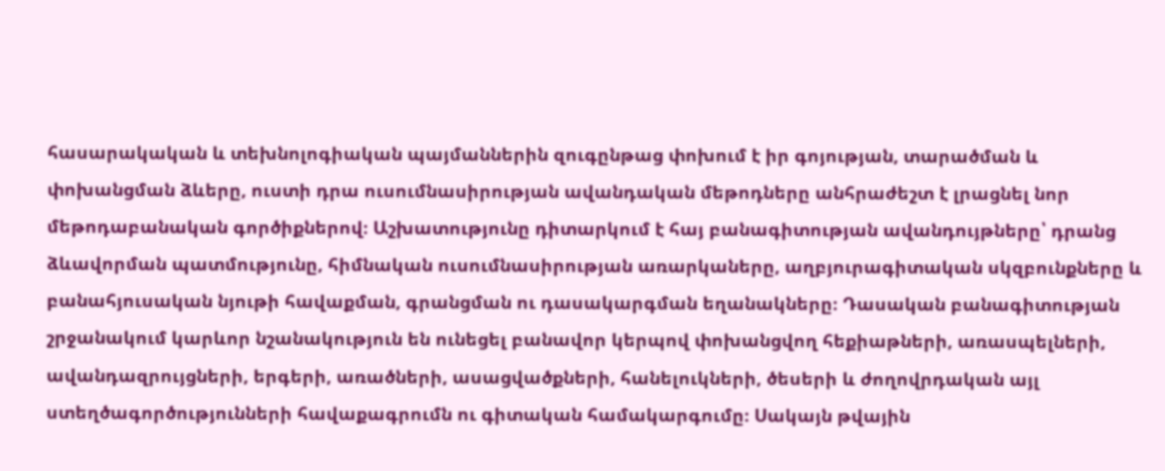հասարակական և տեխնոլոգիական պայմաններին զուգընթաց փոխում է իր գոյության, տարածման և փոխանցման ձևերը, ուստի դրա ուսումնասիրության ավանդական մեթոդները անհրաժեշտ է լրացնել նոր մեթոդաբանական գործիքներով։ Աշխատությունը դիտարկում է հայ բանագիտության ավանդույթները՝ դրանց ձևավորման պատմությունը, հիմնական ուսումնասիրության առարկաները, աղբյուրագիտական սկզբունքները և բանահյուսական նյութի հավաքման, գրանցման ու դասակարգման եղանակները։ Դասական բանագիտության շրջանակում կարևոր նշանակություն են ունեցել բանավոր կերպով փոխանցվող հեքիաթների, առասպելների, ավանդազրույցների, երգերի, առածների, ասացվածքների, հանելուկների, ծեսերի և ժողովրդական այլ ստեղծագործությունների հավաքագրումն ու գիտական համակարգումը։ Սակայն թվային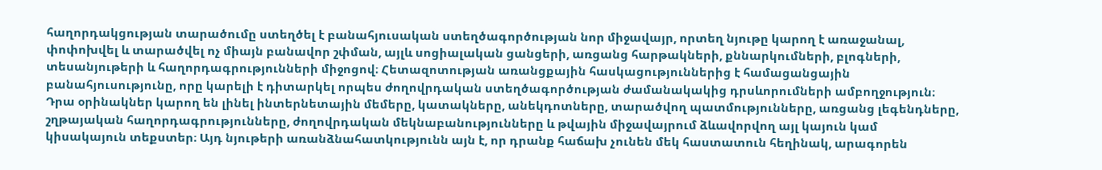հաղորդակցության տարածումը ստեղծել է բանահյուսական ստեղծագործության նոր միջավայր, որտեղ նյութը կարող է առաջանալ, փոփոխվել և տարածվել ոչ միայն բանավոր շփման, այլև սոցիալական ցանցերի, առցանց հարթակների, քննարկումների, բլոգների, տեսանյութերի և հաղորդագրությունների միջոցով։ Հետազոտության առանցքային հասկացություններից է համացանցային բանահյուսությունը, որը կարելի է դիտարկել որպես ժողովրդական ստեղծագործության ժամանակակից դրսևորումների ամբողջություն։ Դրա օրինակներ կարող են լինել ինտերնետային մեմերը, կատակները, անեկդոտները, տարածվող պատմությունները, առցանց լեգենդները, շղթայական հաղորդագրությունները, ժողովրդական մեկնաբանությունները և թվային միջավայրում ձևավորվող այլ կայուն կամ կիսակայուն տեքստեր։ Այդ նյութերի առանձնահատկությունն այն է, որ դրանք հաճախ չունեն մեկ հաստատուն հեղինակ, արագորեն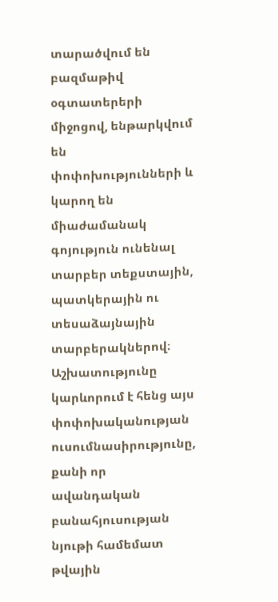տարածվում են բազմաթիվ օգտատերերի միջոցով, ենթարկվում են փոփոխությունների և կարող են միաժամանակ գոյություն ունենալ տարբեր տեքստային, պատկերային ու տեսաձայնային տարբերակներով։ Աշխատությունը կարևորում է հենց այս փոփոխականության ուսումնասիրությունը, քանի որ ավանդական բանահյուսության նյութի համեմատ թվային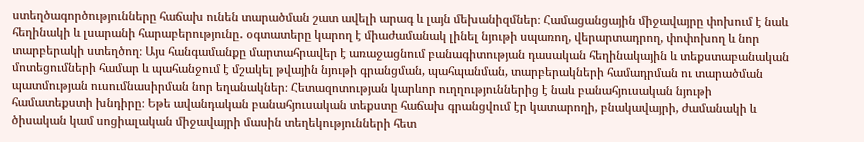ստեղծագործությունները հաճախ ունեն տարածման շատ ավելի արագ և լայն մեխանիզմներ։ Համացանցային միջավայրը փոխում է նաև հեղինակի և լսարանի հարաբերությունը․ օգտատերը կարող է միաժամանակ լինել նյութի սպառող, վերարտադրող, փոփոխող և նոր տարբերակի ստեղծող։ Այս հանգամանքը մարտահրավեր է առաջացնում բանագիտության դասական հեղինակային և տեքստաբանական մոտեցումների համար և պահանջում է մշակել թվային նյութի գրանցման, պահպանման, տարբերակների համադրման ու տարածման պատմության ուսումնասիրման նոր եղանակներ։ Հետազոտության կարևոր ուղղություններից է նաև բանահյուսական նյութի համատեքստի խնդիրը։ Եթե ավանդական բանահյուսական տեքստը հաճախ գրանցվում էր կատարողի, բնակավայրի, ժամանակի և ծիսական կամ սոցիալական միջավայրի մասին տեղեկությունների հետ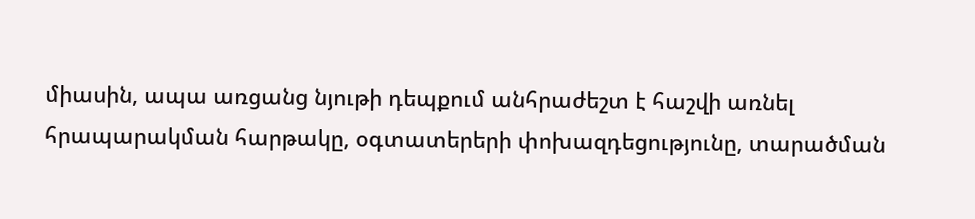միասին, ապա առցանց նյութի դեպքում անհրաժեշտ է հաշվի առնել հրապարակման հարթակը, օգտատերերի փոխազդեցությունը, տարածման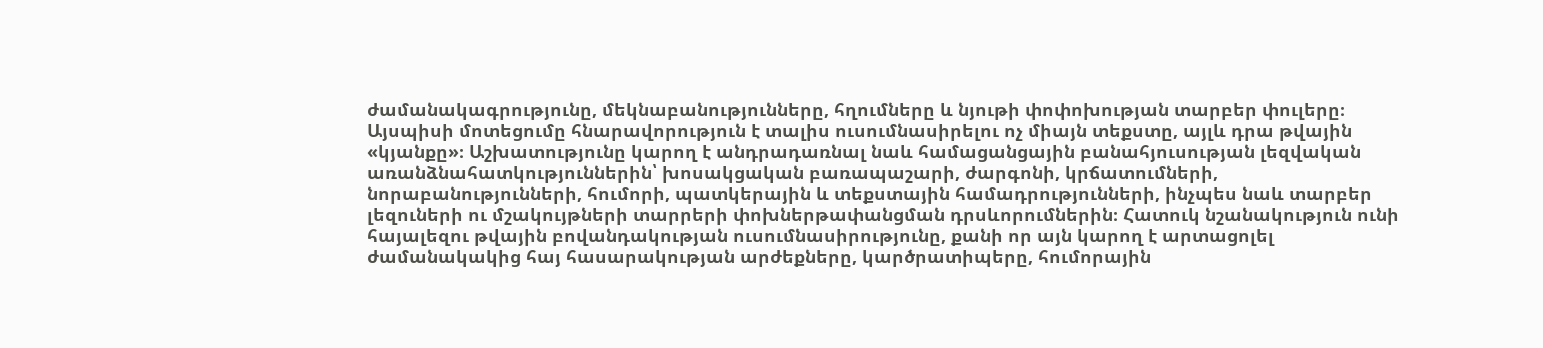ժամանակագրությունը, մեկնաբանությունները, հղումները և նյութի փոփոխության տարբեր փուլերը։ Այսպիսի մոտեցումը հնարավորություն է տալիս ուսումնասիրելու ոչ միայն տեքստը, այլև դրա թվային «կյանքը»։ Աշխատությունը կարող է անդրադառնալ նաև համացանցային բանահյուսության լեզվական առանձնահատկություններին՝ խոսակցական բառապաշարի, ժարգոնի, կրճատումների, նորաբանությունների, հումորի, պատկերային և տեքստային համադրությունների, ինչպես նաև տարբեր լեզուների ու մշակույթների տարրերի փոխներթափանցման դրսևորումներին։ Հատուկ նշանակություն ունի հայալեզու թվային բովանդակության ուսումնասիրությունը, քանի որ այն կարող է արտացոլել ժամանակակից հայ հասարակության արժեքները, կարծրատիպերը, հումորային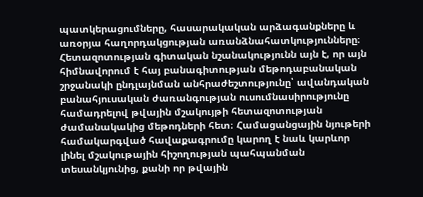պատկերացումները, հասարակական արձագանքները և առօրյա հաղորդակցության առանձնահատկությունները։ Հետազոտության գիտական նշանակությունն այն է, որ այն հիմնավորում է հայ բանագիտության մեթոդաբանական շրջանակի ընդլայնման անհրաժեշտությունը՝ ավանդական բանահյուսական ժառանգության ուսումնասիրությունը համադրելով թվային մշակույթի հետազոտության ժամանակակից մեթոդների հետ։ Համացանցային նյութերի համակարգված հավաքագրումը կարող է նաև կարևոր լինել մշակութային հիշողության պահպանման տեսանկյունից, քանի որ թվային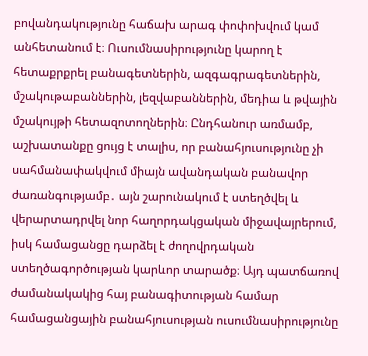բովանդակությունը հաճախ արագ փոփոխվում կամ անհետանում է։ Ուսումնասիրությունը կարող է հետաքրքրել բանագետներին, ազգագրագետներին, մշակութաբաններին, լեզվաբաններին, մեդիա և թվային մշակույթի հետազոտողներին։ Ընդհանուր առմամբ, աշխատանքը ցույց է տալիս, որ բանահյուսությունը չի սահմանափակվում միայն ավանդական բանավոր ժառանգությամբ․ այն շարունակում է ստեղծվել և վերարտադրվել նոր հաղորդակցական միջավայրերում, իսկ համացանցը դարձել է ժողովրդական ստեղծագործության կարևոր տարածք։ Այդ պատճառով ժամանակակից հայ բանագիտության համար համացանցային բանահյուսության ուսումնասիրությունը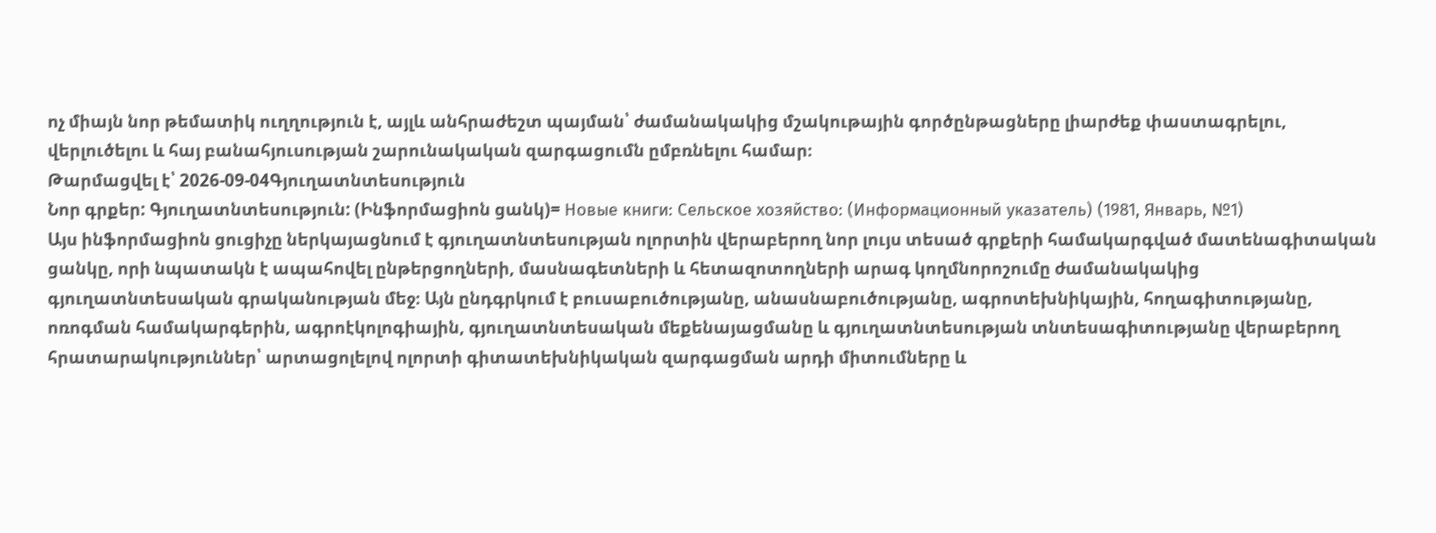ոչ միայն նոր թեմատիկ ուղղություն է, այլև անհրաժեշտ պայման՝ ժամանակակից մշակութային գործընթացները լիարժեք փաստագրելու, վերլուծելու և հայ բանահյուսության շարունակական զարգացումն ըմբռնելու համար։
Թարմացվել է՝ 2026-09-04Գյուղատնտեսություն
Նոր գրքեր: Գյուղատնտեսություն: (Ինֆորմացիոն ցանկ)= Новые книги: Сельское хозяйство: (Информационный указатель) (1981, Январь, №1)
Այս ինֆորմացիոն ցուցիչը ներկայացնում է գյուղատնտեսության ոլորտին վերաբերող նոր լույս տեսած գրքերի համակարգված մատենագիտական ցանկը, որի նպատակն է ապահովել ընթերցողների, մասնագետների և հետազոտողների արագ կողմնորոշումը ժամանակակից գյուղատնտեսական գրականության մեջ։ Այն ընդգրկում է բուսաբուծությանը, անասնաբուծությանը, ագրոտեխնիկային, հողագիտությանը, ոռոգման համակարգերին, ագրոէկոլոգիային, գյուղատնտեսական մեքենայացմանը և գյուղատնտեսության տնտեսագիտությանը վերաբերող հրատարակություններ՝ արտացոլելով ոլորտի գիտատեխնիկական զարգացման արդի միտումները և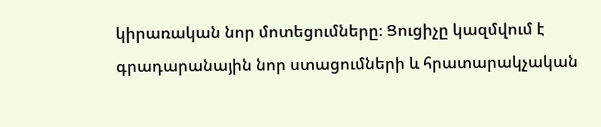կիրառական նոր մոտեցումները։ Ցուցիչը կազմվում է գրադարանային նոր ստացումների և հրատարակչական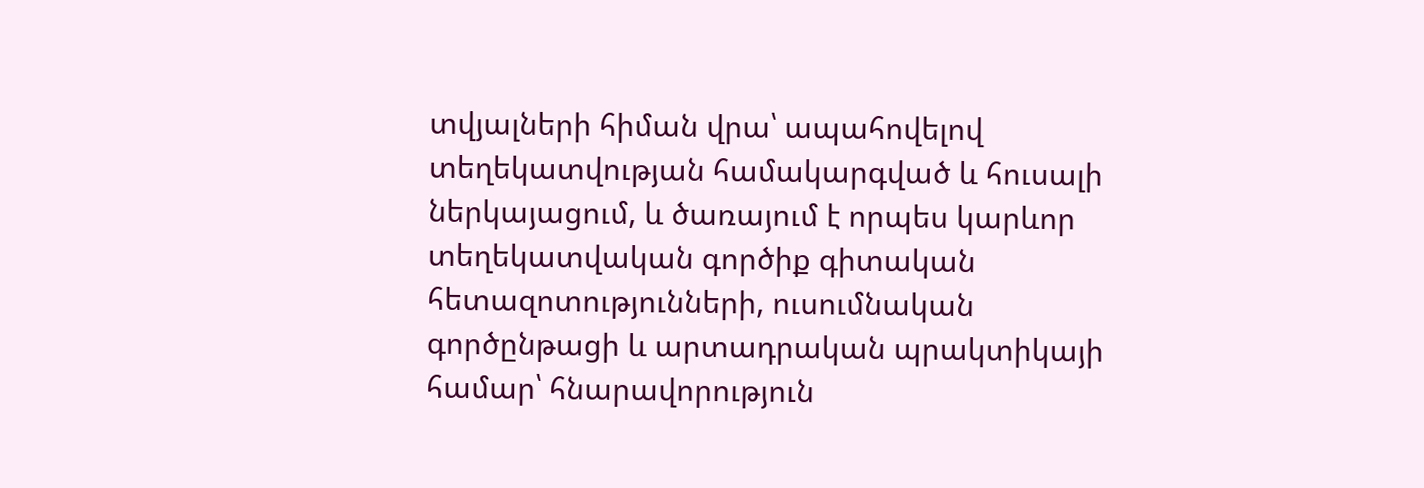տվյալների հիման վրա՝ ապահովելով տեղեկատվության համակարգված և հուսալի ներկայացում, և ծառայում է որպես կարևոր տեղեկատվական գործիք գիտական հետազոտությունների, ուսումնական գործընթացի և արտադրական պրակտիկայի համար՝ հնարավորություն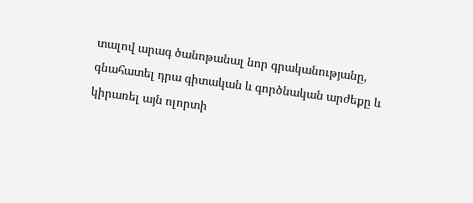տալով արագ ծանոթանալ նոր գրականությանը, գնահատել դրա գիտական և գործնական արժեքը և կիրառել այն ոլորտի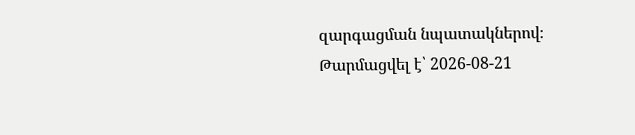զարգացման նպատակներով։
Թարմացվել է՝ 2026-08-21